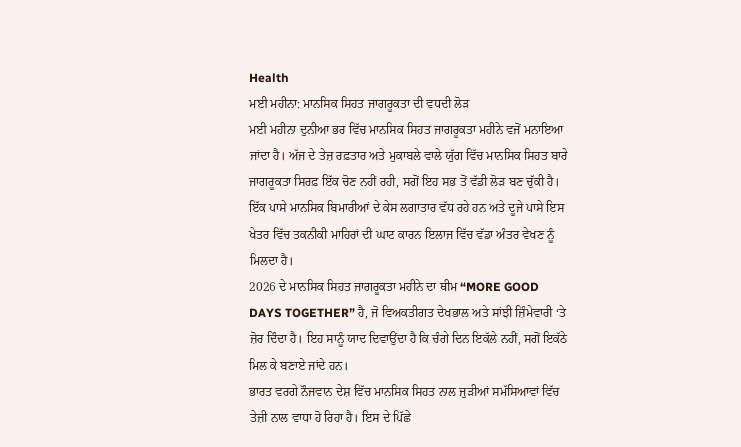Health
ਮਈ ਮਹੀਨਾ: ਮਾਨਸਿਕ ਸਿਹਤ ਜਾਗਰੂਕਤਾ ਦੀ ਵਧਦੀ ਲੋੜ
ਮਈ ਮਹੀਨਾ ਦੁਨੀਆ ਭਰ ਵਿੱਚ ਮਾਨਸਿਕ ਸਿਹਤ ਜਾਗਰੂਕਤਾ ਮਹੀਨੇ ਵਜੋਂ ਮਨਾਇਆ ਜਾਂਦਾ ਹੈ। ਅੱਜ ਦੇ ਤੇਜ਼ ਰਫ਼ਤਾਰ ਅਤੇ ਮੁਕਾਬਲੇ ਵਾਲੇ ਯੁੱਗ ਵਿੱਚ ਮਾਨਸਿਕ ਸਿਹਤ ਬਾਰੇ ਜਾਗਰੂਕਤਾ ਸਿਰਫ਼ ਇੱਕ ਚੋਣ ਨਹੀਂ ਰਹੀ, ਸਗੋਂ ਇਹ ਸਭ ਤੋਂ ਵੱਡੀ ਲੋੜ ਬਣ ਚੁੱਕੀ ਹੈ। ਇੱਕ ਪਾਸੇ ਮਾਨਸਿਕ ਬਿਮਾਰੀਆਂ ਦੇ ਕੇਸ ਲਗਾਤਾਰ ਵੱਧ ਰਹੇ ਹਨ ਅਤੇ ਦੂਜੇ ਪਾਸੇ ਇਸ ਖੇਤਰ ਵਿੱਚ ਤਕਨੀਕੀ ਮਾਹਿਰਾਂ ਦੀ ਘਾਟ ਕਾਰਨ ਇਲਾਜ ਵਿੱਚ ਵੱਡਾ ਅੰਤਰ ਵੇਖਣ ਨੂੰ ਮਿਲਦਾ ਹੈ।
2026 ਦੇ ਮਾਨਸਿਕ ਸਿਹਤ ਜਾਗਰੂਕਤਾ ਮਹੀਨੇ ਦਾ ਥੀਮ “MORE GOOD DAYS TOGETHER” ਹੈ, ਜੋ ਵਿਅਕਤੀਗਤ ਦੇਖਭਾਲ ਅਤੇ ਸਾਂਝੀ ਜ਼ਿੰਮੇਵਾਰੀ ‘ਤੇ ਜ਼ੋਰ ਦਿੰਦਾ ਹੈ। ਇਹ ਸਾਨੂੰ ਯਾਦ ਦਿਵਾਉਂਦਾ ਹੈ ਕਿ ਚੰਗੇ ਦਿਨ ਇਕੱਲੇ ਨਹੀਂ, ਸਗੋਂ ਇਕੱਠੇ ਮਿਲ ਕੇ ਬਣਾਏ ਜਾਂਦੇ ਹਨ।
ਭਾਰਤ ਵਰਗੇ ਨੌਜਵਾਨ ਦੇਸ਼ ਵਿੱਚ ਮਾਨਸਿਕ ਸਿਹਤ ਨਾਲ ਜੁੜੀਆਂ ਸਮੱਸਿਆਵਾਂ ਵਿੱਚ ਤੇਜ਼ੀ ਨਾਲ ਵਾਧਾ ਹੋ ਰਿਹਾ ਹੈ। ਇਸ ਦੇ ਪਿੱਛੇ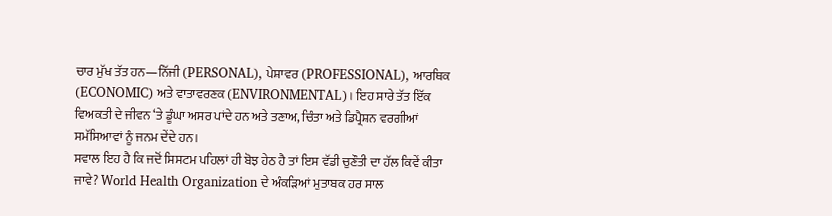ਚਾਰ ਮੁੱਖ ਤੱਤ ਹਨ—ਨਿੱਜੀ (PERSONAL), ਪੇਸ਼ਾਵਰ (PROFESSIONAL), ਆਰਥਿਕ (ECONOMIC) ਅਤੇ ਵਾਤਾਵਰਣਕ (ENVIRONMENTAL)। ਇਹ ਸਾਰੇ ਤੱਤ ਇੱਕ ਵਿਅਕਤੀ ਦੇ ਜੀਵਨ ‘ਤੇ ਡੂੰਘਾ ਅਸਰ ਪਾਂਦੇ ਹਨ ਅਤੇ ਤਣਾਅ, ਚਿੰਤਾ ਅਤੇ ਡਿਪ੍ਰੈਸ਼ਨ ਵਰਗੀਆਂ ਸਮੱਸਿਆਵਾਂ ਨੂੰ ਜਨਮ ਦੇਂਦੇ ਹਨ।
ਸਵਾਲ ਇਹ ਹੈ ਕਿ ਜਦੋਂ ਸਿਸਟਮ ਪਹਿਲਾਂ ਹੀ ਬੋਝ ਹੇਠ ਹੈ ਤਾਂ ਇਸ ਵੱਡੀ ਚੁਣੌਤੀ ਦਾ ਹੱਲ ਕਿਵੇਂ ਕੀਤਾ ਜਾਵੇ? World Health Organization ਦੇ ਅੰਕੜਿਆਂ ਮੁਤਾਬਕ ਹਰ ਸਾਲ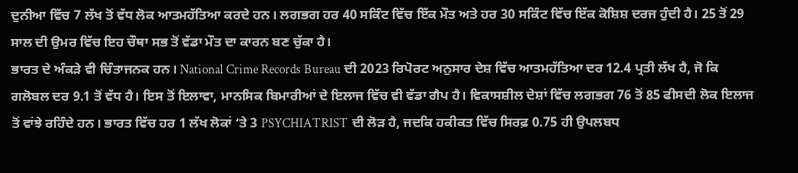ਦੁਨੀਆ ਵਿੱਚ 7 ਲੱਖ ਤੋਂ ਵੱਧ ਲੋਕ ਆਤਮਹੱਤਿਆ ਕਰਦੇ ਹਨ। ਲਗਭਗ ਹਰ 40 ਸਕਿੰਟ ਵਿੱਚ ਇੱਕ ਮੌਤ ਅਤੇ ਹਰ 30 ਸਕਿੰਟ ਵਿੱਚ ਇੱਕ ਕੋਸ਼ਿਸ਼ ਦਰਜ ਹੁੰਦੀ ਹੈ। 25 ਤੋਂ 29 ਸਾਲ ਦੀ ਉਮਰ ਵਿੱਚ ਇਹ ਚੌਥਾ ਸਭ ਤੋਂ ਵੱਡਾ ਮੌਤ ਦਾ ਕਾਰਨ ਬਣ ਚੁੱਕਾ ਹੈ।
ਭਾਰਤ ਦੇ ਅੰਕੜੇ ਵੀ ਚਿੰਤਾਜਨਕ ਹਨ। National Crime Records Bureau ਦੀ 2023 ਰਿਪੋਰਟ ਅਨੁਸਾਰ ਦੇਸ਼ ਵਿੱਚ ਆਤਮਹੱਤਿਆ ਦਰ 12.4 ਪ੍ਰਤੀ ਲੱਖ ਹੈ, ਜੋ ਕਿ ਗਲੋਬਲ ਦਰ 9.1 ਤੋਂ ਵੱਧ ਹੈ। ਇਸ ਤੋਂ ਇਲਾਵਾ, ਮਾਨਸਿਕ ਬਿਮਾਰੀਆਂ ਦੇ ਇਲਾਜ ਵਿੱਚ ਵੀ ਵੱਡਾ ਗੈਪ ਹੈ। ਵਿਕਾਸਸ਼ੀਲ ਦੇਸ਼ਾਂ ਵਿੱਚ ਲਗਭਗ 76 ਤੋਂ 85 ਫੀਸਦੀ ਲੋਕ ਇਲਾਜ ਤੋਂ ਵਾਂਝੇ ਰਹਿੰਦੇ ਹਨ। ਭਾਰਤ ਵਿੱਚ ਹਰ 1 ਲੱਖ ਲੋਕਾਂ ‘ਤੇ 3 PSYCHIATRIST ਦੀ ਲੋੜ ਹੈ, ਜਦਕਿ ਹਕੀਕਤ ਵਿੱਚ ਸਿਰਫ਼ 0.75 ਹੀ ਉਪਲਬਧ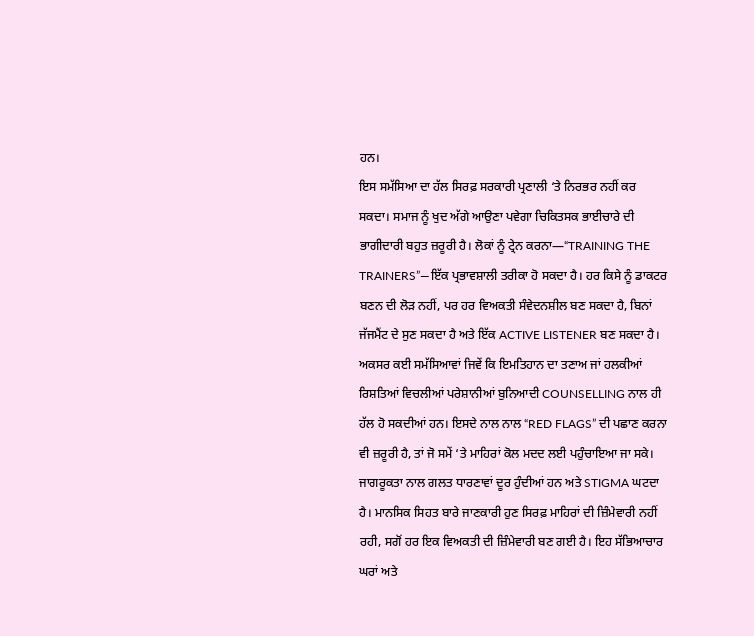ਹਨ।
ਇਸ ਸਮੱਸਿਆ ਦਾ ਹੱਲ ਸਿਰਫ਼ ਸਰਕਾਰੀ ਪ੍ਰਣਾਲੀ ‘ਤੇ ਨਿਰਭਰ ਨਹੀਂ ਕਰ ਸਕਦਾ। ਸਮਾਜ ਨੂੰ ਖੁਦ ਅੱਗੇ ਆਉਣਾ ਪਵੇਗਾ ਚਿਕਿਤਸਕ ਭਾਈਚਾਰੇ ਦੀ ਭਾਗੀਦਾਰੀ ਬਹੁਤ ਜ਼ਰੂਰੀ ਹੈ। ਲੋਕਾਂ ਨੂੰ ਟ੍ਰੇਨ ਕਰਨਾ—“TRAINING THE TRAINERS”—ਇੱਕ ਪ੍ਰਭਾਵਸ਼ਾਲੀ ਤਰੀਕਾ ਹੋ ਸਕਦਾ ਹੈ। ਹਰ ਕਿਸੇ ਨੂੰ ਡਾਕਟਰ ਬਣਨ ਦੀ ਲੋੜ ਨਹੀਂ, ਪਰ ਹਰ ਵਿਅਕਤੀ ਸੰਵੇਦਨਸ਼ੀਲ ਬਣ ਸਕਦਾ ਹੈ, ਬਿਨਾਂ ਜੱਜਮੈਂਟ ਦੇ ਸੁਣ ਸਕਦਾ ਹੈ ਅਤੇ ਇੱਕ ACTIVE LISTENER ਬਣ ਸਕਦਾ ਹੈ।
ਅਕਸਰ ਕਈ ਸਮੱਸਿਆਵਾਂ ਜਿਵੇਂ ਕਿ ਇਮਤਿਹਾਨ ਦਾ ਤਣਾਅ ਜਾਂ ਹਲਕੀਆਂ ਰਿਸ਼ਤਿਆਂ ਵਿਚਲੀਆਂ ਪਰੇਸ਼ਾਨੀਆਂ ਬੁਨਿਆਦੀ COUNSELLING ਨਾਲ ਹੀ ਹੱਲ ਹੋ ਸਕਦੀਆਂ ਹਨ। ਇਸਦੇ ਨਾਲ ਨਾਲ “RED FLAGS” ਦੀ ਪਛਾਣ ਕਰਨਾ ਵੀ ਜ਼ਰੂਰੀ ਹੈ, ਤਾਂ ਜੋ ਸਮੇਂ ‘ਤੇ ਮਾਹਿਰਾਂ ਕੋਲ ਮਦਦ ਲਈ ਪਹੁੰਚਾਇਆ ਜਾ ਸਕੇ।
ਜਾਗਰੂਕਤਾ ਨਾਲ ਗਲਤ ਧਾਰਣਾਵਾਂ ਦੂਰ ਹੁੰਦੀਆਂ ਹਨ ਅਤੇ STIGMA ਘਟਦਾ ਹੈ। ਮਾਨਸਿਕ ਸਿਹਤ ਬਾਰੇ ਜਾਣਕਾਰੀ ਹੁਣ ਸਿਰਫ਼ ਮਾਹਿਰਾਂ ਦੀ ਜ਼ਿੰਮੇਵਾਰੀ ਨਹੀਂ ਰਹੀ, ਸਗੋਂ ਹਰ ਇਕ ਵਿਅਕਤੀ ਦੀ ਜ਼ਿੰਮੇਵਾਰੀ ਬਣ ਗਈ ਹੈ। ਇਹ ਸੱਭਿਆਚਾਰ ਘਰਾਂ ਅਤੇ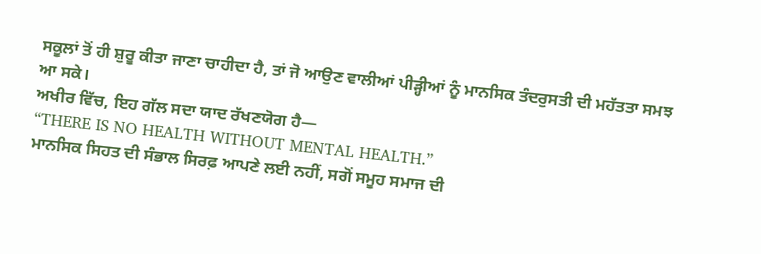ਸਕੂਲਾਂ ਤੋਂ ਹੀ ਸ਼ੁਰੂ ਕੀਤਾ ਜਾਣਾ ਚਾਹੀਦਾ ਹੈ, ਤਾਂ ਜੋ ਆਉਣ ਵਾਲੀਆਂ ਪੀੜ੍ਹੀਆਂ ਨੂੰ ਮਾਨਸਿਕ ਤੰਦਰੁਸਤੀ ਦੀ ਮਹੱਤਤਾ ਸਮਝ ਆ ਸਕੇ।
ਅਖੀਰ ਵਿੱਚ, ਇਹ ਗੱਲ ਸਦਾ ਯਾਦ ਰੱਖਣਯੋਗ ਹੈ—
“THERE IS NO HEALTH WITHOUT MENTAL HEALTH.”
ਮਾਨਸਿਕ ਸਿਹਤ ਦੀ ਸੰਭਾਲ ਸਿਰਫ਼ ਆਪਣੇ ਲਈ ਨਹੀਂ, ਸਗੋਂ ਸਮੂਹ ਸਮਾਜ ਦੀ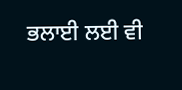ਭਲਾਈ ਲਈ ਵੀ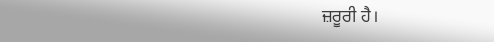ਜ਼ਰੂਰੀ ਹੈ।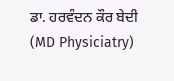ਡਾ. ਹਰਵੰਦਨ ਕੌਰ ਬੇਦੀ
(MD Physiciatry)